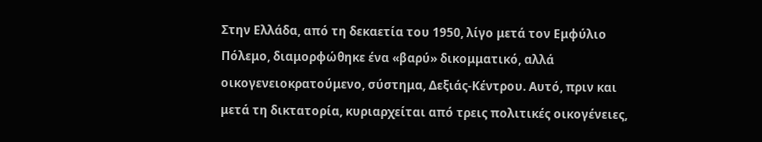Στην Ελλάδα, από τη δεκαετία του 1950, λίγο μετά τον Εμφύλιο Πόλεμο, διαμορφώθηκε ένα «βαρύ» δικομματικό, αλλά οικογενειοκρατούμενο, σύστημα, Δεξιάς-Κέντρου. Αυτό, πριν και μετά τη δικτατορία, κυριαρχείται από τρεις πολιτικές οικογένειες,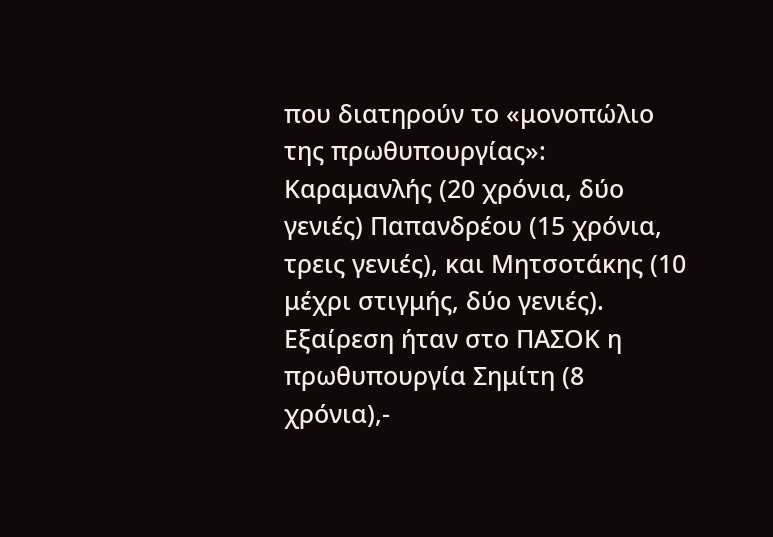που διατηρούν το «μονοπώλιο της πρωθυπουργίας»: Καραμανλής (20 χρόνια, δύο γενιές) Παπανδρέου (15 χρόνια, τρεις γενιές), και Μητσοτάκης (10 μέχρι στιγμής, δύο γενιές). Εξαίρεση ήταν στο ΠΑΣΟΚ η πρωθυπουργία Σημίτη (8 χρόνια),-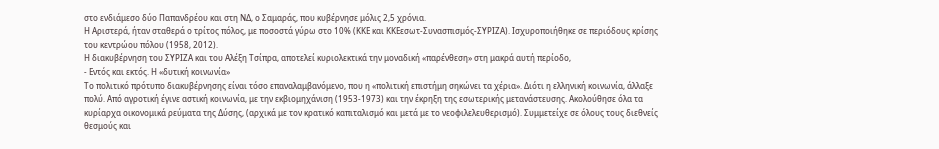στο ενδιάμεσο δύο Παπανδρέου και στη ΝΔ, ο Σαμαράς, που κυβέρνησε μόλις 2,5 χρόνια.
Η Αριστερά, ήταν σταθερά ο τρίτος πόλος, με ποσοστά γύρω στο 10% (ΚΚΕ και ΚΚΕεσωτ-Συνασπισμός-ΣΥΡΙΖΑ). Ισχυροποιήθηκε σε περιόδους κρίσης του κεντρώου πόλου (1958, 2012).
Η διακυβέρνηση του ΣΥΡΙΖΑ και του Αλέξη Τσίπρα, αποτελεί κυριολεκτικά την μοναδική «παρένθεση» στη μακρά αυτή περίοδο,
- Εντός και εκτός. Η «δυτική κοινωνία»
Το πολιτικό πρότυπο διακυβέρνησης είναι τόσο επαναλαμβανόμενο, που η «πολιτική επιστήμη σηκώνει τα χέρια». Διότι η ελληνική κοινωνία, άλλαξε πολύ. Από αγροτική έγινε αστική κοινωνία, με την εκβιομηχάνιση (1953-1973) και την έκρηξη της εσωτερικής μετανάστευσης. Ακολούθησε όλα τα κυρίαρχα οικονομικά ρεύματα της Δύσης, (αρχικά με τον κρατικό καπιταλισμό και μετά με το νεοφιλελευθερισμό). Συμμετείχε σε όλους τους διεθνείς θεσμούς και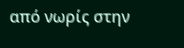από νωρίς στην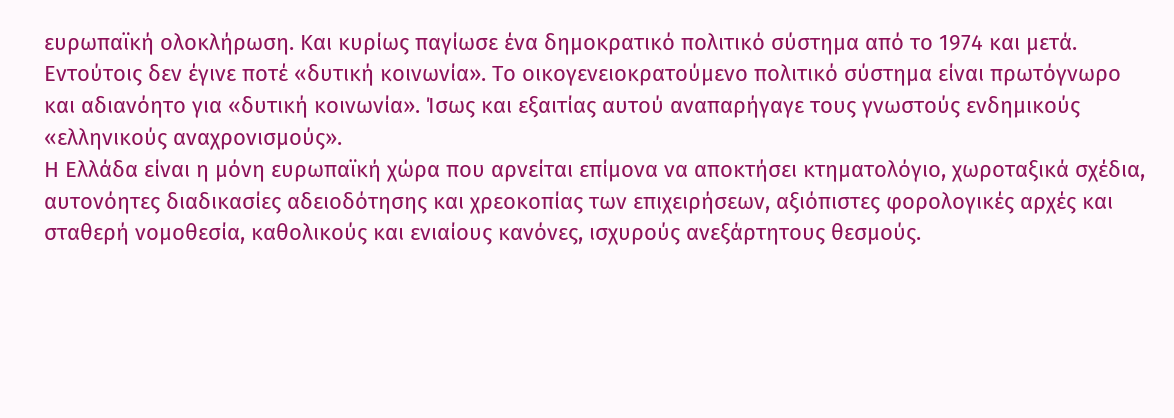ευρωπαϊκή ολοκλήρωση. Και κυρίως παγίωσε ένα δημοκρατικό πολιτικό σύστημα από το 1974 και μετά.
Εντούτοις δεν έγινε ποτέ «δυτική κοινωνία». Το οικογενειοκρατούμενο πολιτικό σύστημα είναι πρωτόγνωρο και αδιανόητο για «δυτική κοινωνία». Ίσως και εξαιτίας αυτού αναπαρήγαγε τους γνωστούς ενδημικούς «ελληνικούς αναχρονισμούς».
Η Ελλάδα είναι η μόνη ευρωπαϊκή χώρα που αρνείται επίμονα να αποκτήσει κτηματολόγιο, χωροταξικά σχέδια, αυτονόητες διαδικασίες αδειοδότησης και χρεοκοπίας των επιχειρήσεων, αξιόπιστες φορολογικές αρχές και σταθερή νομοθεσία, καθολικούς και ενιαίους κανόνες, ισχυρούς ανεξάρτητους θεσμούς.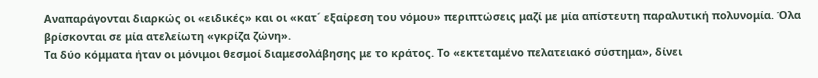Αναπαράγονται διαρκώς οι «ειδικές» και οι «κατ´ εξαίρεση του νόμου» περιπτώσεις μαζί με μία απίστευτη παραλυτική πολυνομία. Όλα βρίσκονται σε μία ατελείωτη «γκρίζα ζώνη».
Τα δύο κόμματα ήταν οι μόνιμοι θεσμοί διαμεσολάβησης με το κράτος. Το «εκτεταμένο πελατειακό σύστημα», δίνει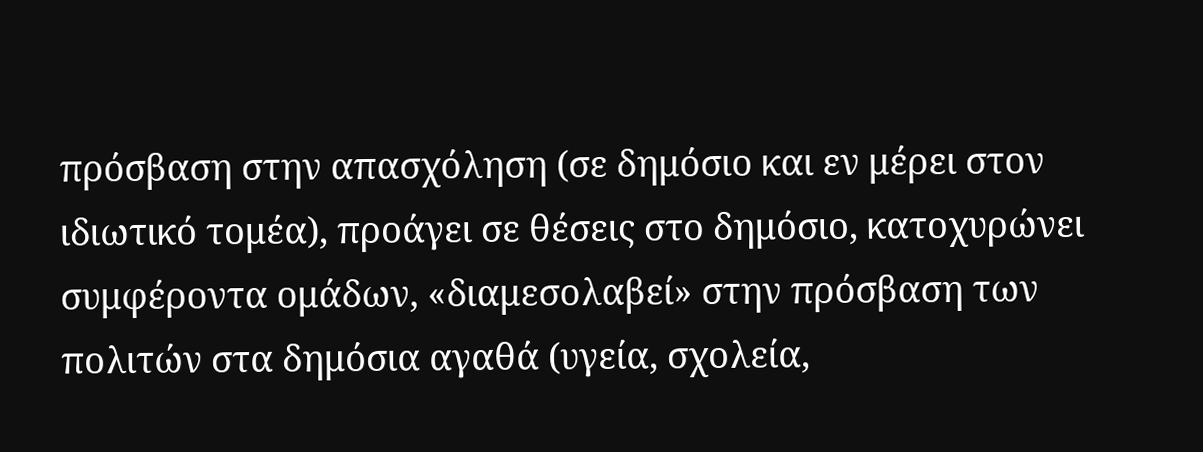πρόσβαση στην απασχόληση (σε δημόσιο και εν μέρει στον ιδιωτικό τομέα), προάγει σε θέσεις στο δημόσιο, κατοχυρώνει συμφέροντα ομάδων, «διαμεσολαβεί» στην πρόσβαση των πολιτών στα δημόσια αγαθά (υγεία, σχολεία,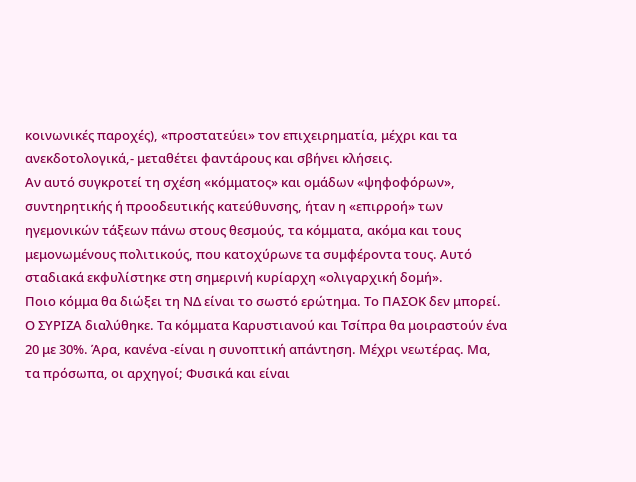κοινωνικές παροχές), «προστατεύει» τον επιχειρηματία, μέχρι και τα ανεκδοτολογικά,- μεταθέτει φαντάρους και σβήνει κλήσεις.
Αν αυτό συγκροτεί τη σχέση «κόμματος» και ομάδων «ψηφοφόρων», συντηρητικής ή προοδευτικής κατεύθυνσης, ήταν η «επιρροή» των ηγεμονικών τάξεων πάνω στους θεσμούς, τα κόμματα, ακόμα και τους μεμονωμένους πολιτικούς, που κατοχύρωνε τα συμφέροντα τους. Αυτό σταδιακά εκφυλίστηκε στη σημερινή κυρίαρχη «ολιγαρχική δομή».
Ποιο κόμμα θα διώξει τη ΝΔ είναι το σωστό ερώτημα. Το ΠΑΣΟΚ δεν μπορεί. Ο ΣΥΡΙΖΑ διαλύθηκε. Τα κόμματα Καρυστιανού και Τσίπρα θα μοιραστούν ένα 20 με 30%. Άρα, κανένα -είναι η συνοπτική απάντηση. Μέχρι νεωτέρας. Μα, τα πρόσωπα, οι αρχηγοί; Φυσικά και είναι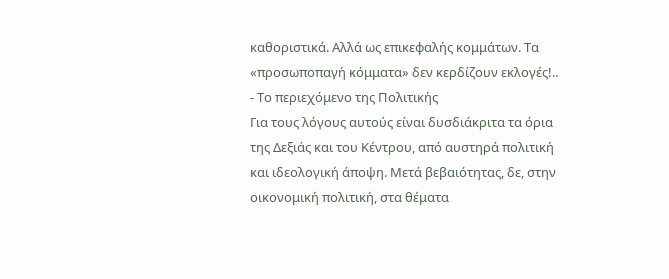καθοριστικά. Αλλά ως επικεφαλής κομμάτων. Τα «προσωποπαγή κόμματα» δεν κερδίζουν εκλογές!..
- Το περιεχόμενο της Πολιτικής
Για τους λόγους αυτούς είναι δυσδιάκριτα τα όρια της Δεξιάς και του Κέντρου, από αυστηρά πολιτική και ιδεολογική άποψη. Μετά βεβαιότητας, δε, στην οικονομική πολιτική, στα θέματα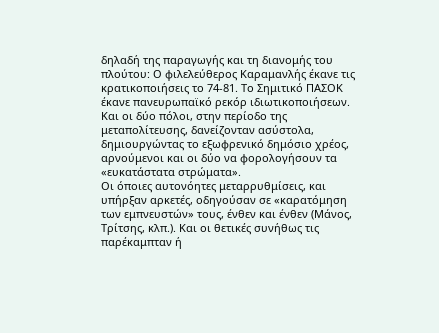δηλαδή της παραγωγής και τη διανομής του πλούτου: Ο φιλελεύθερος Καραμανλής έκανε τις κρατικοποιήσεις το 74-81. Το Σημιτικό ΠΑΣΟΚ έκανε πανευρωπαϊκό ρεκόρ ιδιωτικοποιήσεων. Και οι δύο πόλοι, στην περίοδο της μεταπολίτευσης, δανείζονταν ασύστολα, δημιουργώντας το εξωφρενικό δημόσιο χρέος, αρνούμενοι και οι δύο να φορολογήσουν τα «ευκατάστατα στρώματα».
Οι όποιες αυτονόητες μεταρρυθμίσεις, και υπήρξαν αρκετές, οδηγούσαν σε «καρατόμηση των εμπνευστών» τους, ένθεν και ένθεν (Μάνος, Τρίτσης, κλπ.). Και οι θετικές συνήθως τις παρέκαμπταν ή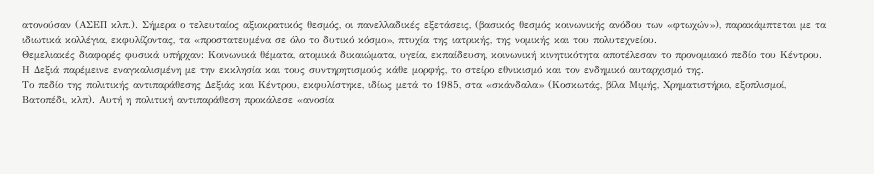ατονούσαν (ΑΣΕΠ κλπ.). Σήμερα ο τελευταίος αξιοκρατικός θεσμός, οι πανελλαδικές εξετάσεις, (βασικός θεσμός κοινωνικής ανόδου των «φτωχών»), παρακάμπτεται με τα ιδιωτικά κολλέγια, εκφυλίζοντας, τα «προστατευμένα σε όλο το δυτικό κόσμο», πτυχία της ιατρικής, της νομικής και του πολυτεχνείου.
Θεμελιακές διαφορές φυσικά υπήρχαν: Κοινωνικά θέματα, ατομικά δικαιώματα, υγεία, εκπαίδευση, κοινωνική κινητικότητα αποτέλεσαν το προνομιακό πεδίο του Κέντρου. Η Δεξιά παρέμεινε εναγκαλισμένη με την εκκλησία και τους συντηρητισμούς κάθε μορφής, το στείρο εθνικισμό και τον ενδημικό αυταρχισμό της.
Το πεδίο της πολιτικής αντιπαράθεσης Δεξιάς και Κέντρου, εκφυλίστηκε, ιδίως μετά το 1985, στα «σκάνδαλα» (Κοσκωτάς, βίλα Μιμής, Χρηματιστήριο, εξοπλισμοί, Βατοπέδι, κλπ). Αυτή η πολιτική αντιπαράθεση προκάλεσε «ανοσία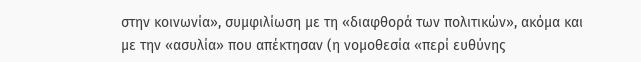στην κοινωνία», συμφιλίωση με τη «διαφθορά των πολιτικών», ακόμα και με την «ασυλία» που απέκτησαν (η νομοθεσία «περί ευθύνης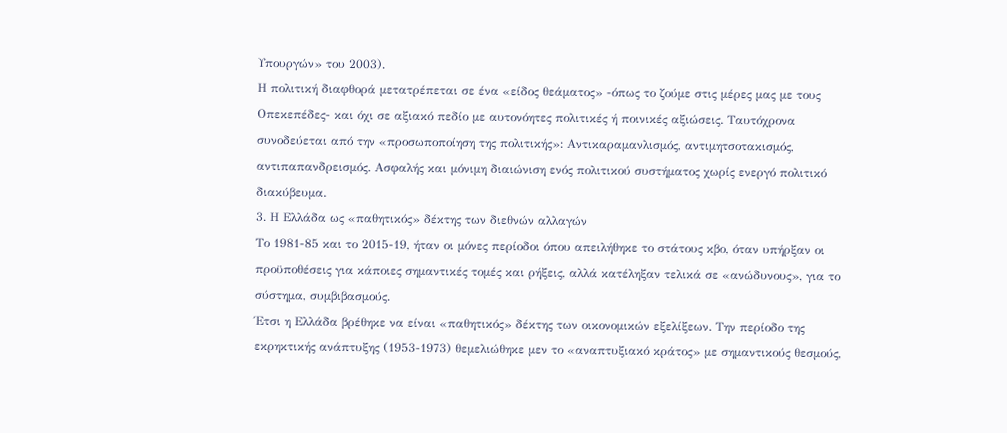Υπουργών» του 2003).
Η πολιτική διαφθορά μετατρέπεται σε ένα «είδος θεάματος» -όπως το ζούμε στις μέρες μας με τους Οπεκεπέδες- και όχι σε αξιακό πεδίο με αυτονόητες πολιτικές ή ποινικές αξιώσεις. Ταυτόχρονα συνοδεύεται από την «προσωποποίηση της πολιτικής»: Αντικαραμανλισμός, αντιμητσοτακισμός, αντιπαπανδρεισμός. Ασφαλής και μόνιμη διαιώνιση ενός πολιτικού συστήματος χωρίς ενεργό πολιτικό διακύβευμα.
3. Η Ελλάδα ως «παθητικός» δέκτης των διεθνών αλλαγών
Το 1981-85 και το 2015-19, ήταν οι μόνες περίοδοι όπου απειλήθηκε το στάτους κβο, όταν υπήρξαν οι προϋποθέσεις για κάποιες σημαντικές τομές και ρήξεις, αλλά κατέληξαν τελικά σε «ανώδυνους», για το σύστημα, συμβιβασμούς.
Έτσι η Ελλάδα βρέθηκε να είναι «παθητικός» δέκτης των οικονομικών εξελίξεων. Την περίοδο της εκρηκτικής ανάπτυξης (1953-1973) θεμελιώθηκε μεν το «αναπτυξιακό κράτος» με σημαντικούς θεσμούς,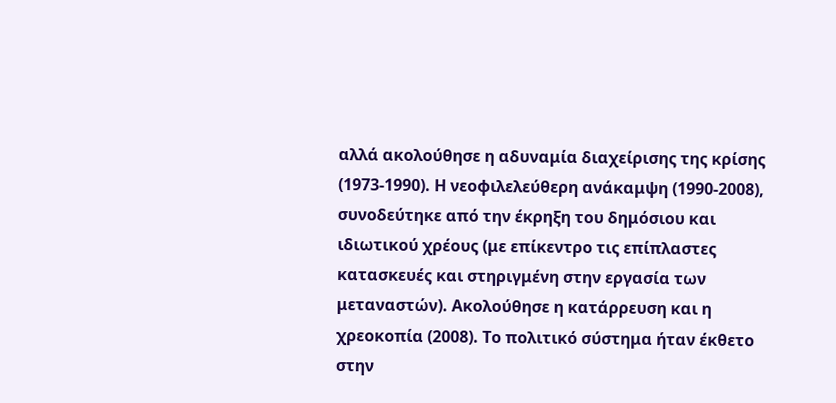αλλά ακολούθησε η αδυναμία διαχείρισης της κρίσης (1973-1990). Η νεοφιλελεύθερη ανάκαμψη (1990-2008), συνοδεύτηκε από την έκρηξη του δημόσιου και ιδιωτικού χρέους (με επίκεντρο τις επίπλαστες κατασκευές και στηριγμένη στην εργασία των μεταναστών). Ακολούθησε η κατάρρευση και η χρεοκοπία (2008). Το πολιτικό σύστημα ήταν έκθετο στην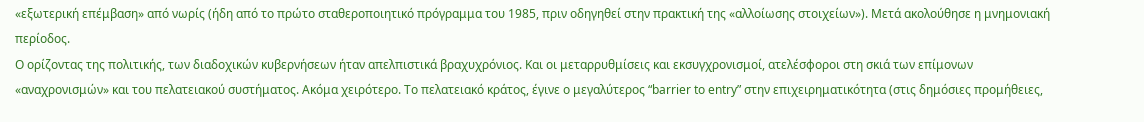«εξωτερική επέμβαση» από νωρίς (ήδη από το πρώτο σταθεροποιητικό πρόγραμμα του 1985, πριν οδηγηθεί στην πρακτική της «αλλοίωσης στοιχείων»). Μετά ακολούθησε η μνημονιακή περίοδος.
Ο ορίζοντας της πολιτικής, των διαδοχικών κυβερνήσεων ήταν απελπιστικά βραχυχρόνιος. Και οι μεταρρυθμίσεις και εκσυγχρονισμοί, ατελέσφοροι στη σκιά των επίμονων «αναχρονισμών» και του πελατειακού συστήματος. Ακόμα χειρότερο. Το πελατειακό κράτος, έγινε ο μεγαλύτερος “barrier to entry” στην επιχειρηματικότητα (στις δημόσιες προμήθειες,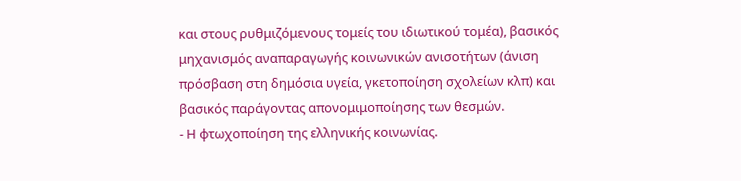και στους ρυθμιζόμενους τομείς του ιδιωτικού τομέα), βασικός μηχανισμός αναπαραγωγής κοινωνικών ανισοτήτων (άνιση πρόσβαση στη δημόσια υγεία, γκετοποίηση σχολείων κλπ) και βασικός παράγοντας απονομιμοποίησης των θεσμών.
- Η φτωχοποίηση της ελληνικής κοινωνίας.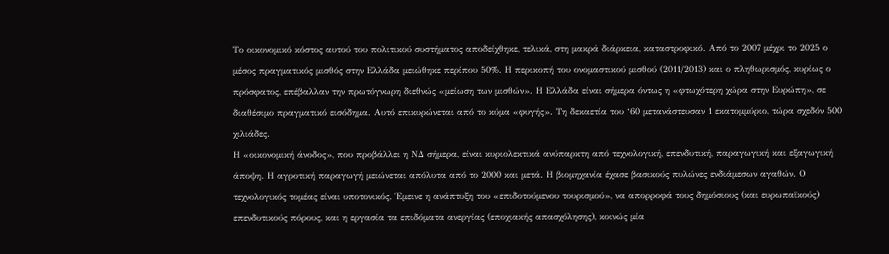Το οικονομικό κόστος αυτού του πολιτικού συστήματος αποδείχθηκε, τελικά, στη μακρά διάρκεια, καταστροφικό. Από το 2007 μέχρι το 2025 ο μέσος πραγματικός μισθός στην Ελλάδα μειώθηκε περίπου 50%. Η περικοπή του ονομαστικού μισθού (2011/2013) και ο πληθωρισμός, κυρίως ο πρόσφατος, επέβαλλαν την πρωτόγνωρη διεθνώς «μείωση των μισθών». Η Ελλάδα είναι σήμερα όντως η «φτωχότερη χώρα στην Ευρώπη», σε διαθέσιμο πραγματικό εισόδημα. Αυτό επικυρώνεται από το κύμα «φυγής». Τη δεκαετία του ‘60 μετανάστευσαν 1 εκατομμύριο, τώρα σχεδόν 500 χιλιάδες.
Η «οικονομική άνοδος», που προβάλλει η ΝΔ σήμερα, είναι κυριολεκτικά ανύπαρκτη από τεχνολογική, επενδυτική, παραγωγική και εξαγωγική άποψη. Η αγροτική παραγωγή μειώνεται απόλυτα από το 2000 και μετά. Η βιομηχανία έχασε βασικούς πυλώνες ενδιάμεσων αγαθών. Ο τεχνολογικός τομέας είναι υποτονικός. Έμεινε η ανάπτυξη του «επιδοτούμενου τουρισμού», να απορροφά τους δημόσιους (και ευρωπαϊκούς) επενδυτικούς πόρους, και η εργασία τα επιδόματα ανεργίας (εποχιακής απασχόλησης), κοινώς μία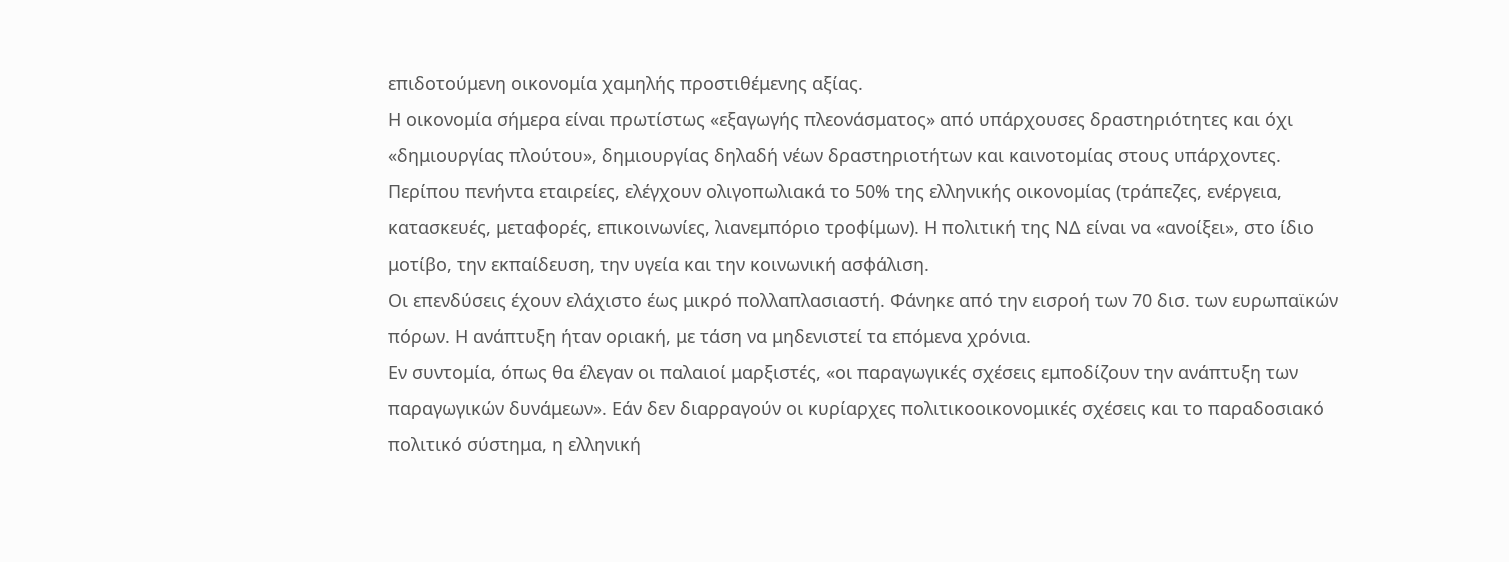επιδοτούμενη οικονομία χαμηλής προστιθέμενης αξίας.
Η οικονομία σήμερα είναι πρωτίστως «εξαγωγής πλεονάσματος» από υπάρχουσες δραστηριότητες και όχι «δημιουργίας πλούτου», δημιουργίας δηλαδή νέων δραστηριοτήτων και καινοτομίας στους υπάρχοντες. Περίπου πενήντα εταιρείες, ελέγχουν ολιγοπωλιακά το 50% της ελληνικής οικονομίας (τράπεζες, ενέργεια, κατασκευές, μεταφορές, επικοινωνίες, λιανεμπόριο τροφίμων). Η πολιτική της ΝΔ είναι να «ανοίξει», στο ίδιο μοτίβο, την εκπαίδευση, την υγεία και την κοινωνική ασφάλιση.
Οι επενδύσεις έχουν ελάχιστο έως μικρό πολλαπλασιαστή. Φάνηκε από την εισροή των 70 δισ. των ευρωπαϊκών πόρων. Η ανάπτυξη ήταν οριακή, με τάση να μηδενιστεί τα επόμενα χρόνια.
Εν συντομία, όπως θα έλεγαν οι παλαιοί μαρξιστές, «οι παραγωγικές σχέσεις εμποδίζουν την ανάπτυξη των παραγωγικών δυνάμεων». Εάν δεν διαρραγούν οι κυρίαρχες πολιτικοοικονομικές σχέσεις και το παραδοσιακό πολιτικό σύστημα, η ελληνική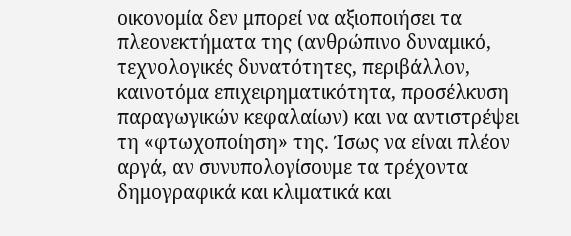οικονομία δεν μπορεί να αξιοποιήσει τα πλεονεκτήματα της (ανθρώπινο δυναμικό, τεχνολογικές δυνατότητες, περιβάλλον, καινοτόμα επιχειρηματικότητα, προσέλκυση παραγωγικών κεφαλαίων) και να αντιστρέψει τη «φτωχοποίηση» της. Ίσως να είναι πλέον αργά, αν συνυπολογίσουμε τα τρέχοντα δημογραφικά και κλιματικά και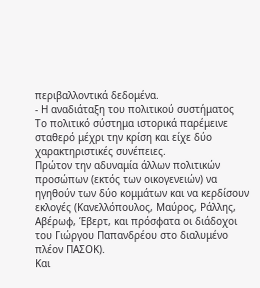περιβαλλοντικά δεδομένα.
- Η αναδιάταξη του πολιτικού συστήματος
Το πολιτικό σύστημα ιστορικά παρέμεινε σταθερό μέχρι την κρίση και είχε δύο χαρακτηριστικές συνέπειες.
Πρώτον την αδυναμία άλλων πολιτικών προσώπων (εκτός των οικογενειών) να ηγηθούν των δύο κομμάτων και να κερδίσουν εκλογές (Κανελλόπουλος, Μαύρος, Ράλλης, Αβέρωφ, Έβερτ, και πρόσφατα οι διάδοχοι του Γιώργου Παπανδρέου στο διαλυμένο πλέον ΠΑΣΟΚ).
Και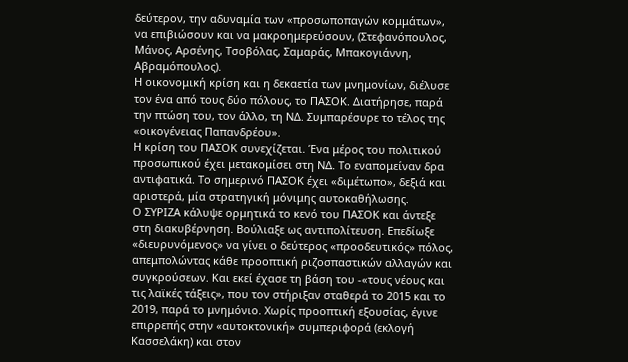δεύτερον, την αδυναμία των «προσωποπαγών κομμάτων», να επιβιώσουν και να μακροημερεύσουν, (Στεφανόπουλος, Μάνος, Αρσένης, Τσοβόλας, Σαμαράς, Μπακογιάννη, Αβραμόπουλος).
Η οικονομική κρίση και η δεκαετία των μνημονίων, διέλυσε τον ένα από τους δύο πόλους, το ΠΑΣΟΚ. Διατήρησε, παρά την πτώση του, τον άλλο, τη ΝΔ. Συμπαρέσυρε το τέλος της «οικογένειας Παπανδρέου».
Η κρίση του ΠΑΣΟΚ συνεχίζεται. Ένα μέρος του πολιτικού προσωπικού έχει μετακομίσει στη ΝΔ. Το εναπομείναν δρα αντιφατικά. Το σημερινό ΠΑΣΟΚ έχει «διμέτωπο», δεξιά και αριστερά, μία στρατηγική μόνιμης αυτοκαθήλωσης.
Ο ΣΥΡΙΖΑ κάλυψε ορμητικά το κενό του ΠΑΣΟΚ και άντεξε στη διακυβέρνηση. Βούλιαξε ως αντιπολίτευση. Επεδίωξε «διευρυνόμενος» να γίνει ο δεύτερος «προοδευτικός» πόλος, απεμπολώντας κάθε προοπτική ριζοσπαστικών αλλαγών και συγκρούσεων. Και εκεί έχασε τη βάση του -«τους νέους και τις λαϊκές τάξεις», που τον στήριξαν σταθερά το 2015 και το 2019, παρά το μνημόνιο. Χωρίς προοπτική εξουσίας, έγινε επιρρεπής στην «αυτοκτονική» συμπεριφορά (εκλογή Κασσελάκη) και στον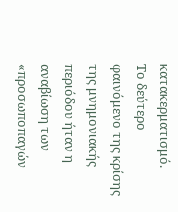κατακερματισμό.
Το δεύτερο φαινόμενο της κρίσης της μνημονιακής περιόδου ήταν η αναβίωση των «προσωποπαγών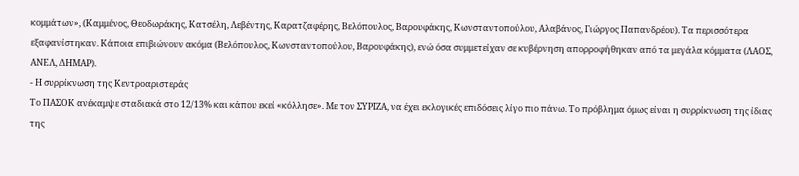κομμάτων», (Καμμένος, Θεοδωράκης, Κατσέλη, Λεβέντης, Καρατζαφέρης, Βελόπουλος, Βαρουφάκης, Κωνσταντοπούλου, Αλαβάνος, Γιώργος Παπανδρέου). Τα περισσότερα εξαφανίστηκαν. Κάποια επιβιώνουν ακόμα (Βελόπουλος, Κωνσταντοπούλου, Βαρουφάκης), ενώ όσα συμμετείχαν σε κυβέρνηση απορροφήθηκαν από τα μεγάλα κόμματα (ΛΑΟΣ, ΑΝΕΛ, ΔΗΜΑΡ).
- Η συρρίκνωση της Κεντροαριστεράς
Το ΠΑΣΟΚ ανέκαμψε σταδιακά στο 12/13% και κάπου εκεί «κόλλησε». Με τον ΣΥΡΙΖΑ, να έχει εκλογικές επιδόσεις λίγο πιο πάνω. Το πρόβλημα όμως είναι η συρρίκνωση της ίδιας της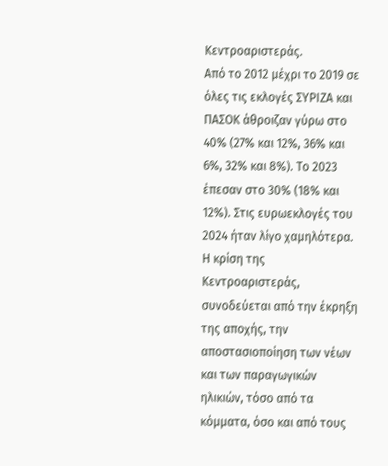Κεντροαριστεράς.
Από το 2012 μέχρι το 2019 σε όλες τις εκλογές ΣΥΡΙΖΑ και ΠΑΣΟΚ άθροιζαν γύρω στο 40% (27% και 12%, 36% και 6%, 32% και 8%). Το 2023 έπεσαν στο 30% (18% και 12%). Στις ευρωεκλογές του 2024 ήταν λίγο χαμηλότερα.
Η κρίση της Κεντροαριστεράς, συνοδεύεται από την έκρηξη της αποχής, την αποστασιοποίηση των νέων και των παραγωγικών ηλικιών, τόσο από τα κόμματα, όσο και από τους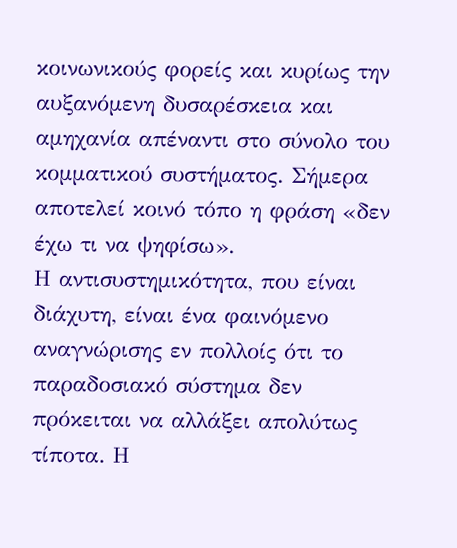κοινωνικούς φορείς και κυρίως την αυξανόμενη δυσαρέσκεια και αμηχανία απέναντι στο σύνολο του κομματικού συστήματος. Σήμερα αποτελεί κοινό τόπο η φράση «δεν έχω τι να ψηφίσω».
Η αντισυστημικότητα, που είναι διάχυτη, είναι ένα φαινόμενο αναγνώρισης εν πολλοίς ότι το παραδοσιακό σύστημα δεν πρόκειται να αλλάξει απολύτως τίποτα. Η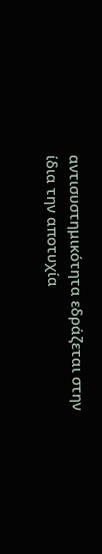αντισυστημικότητα εδράζεται στην ίδια την αποτυχία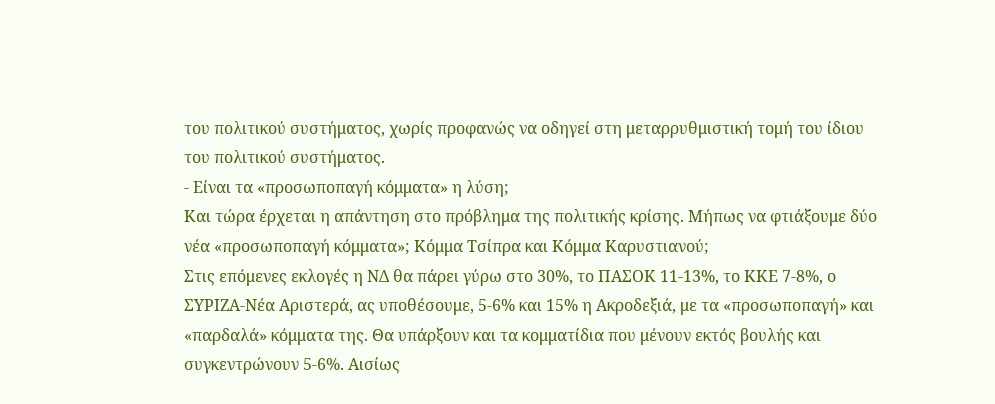του πολιτικού συστήματος, χωρίς προφανώς να οδηγεί στη μεταρρυθμιστική τομή του ίδιου του πολιτικού συστήματος.
- Είναι τα «προσωποπαγή κόμματα» η λύση;
Και τώρα έρχεται η απάντηση στο πρόβλημα της πολιτικής κρίσης. Μήπως να φτιάξουμε δύο νέα «προσωποπαγή κόμματα»; Κόμμα Τσίπρα και Κόμμα Καρυστιανού;
Στις επόμενες εκλογές η ΝΔ θα πάρει γύρω στο 30%, το ΠΑΣΟΚ 11-13%, το ΚΚΕ 7-8%, ο ΣΥΡΙΖΑ-Νέα Αριστερά, ας υποθέσουμε, 5-6% και 15% η Ακροδεξιά, με τα «προσωποπαγή» και «παρδαλά» κόμματα της. Θα υπάρξουν και τα κομματίδια που μένουν εκτός βουλής και συγκεντρώνουν 5-6%. Αισίως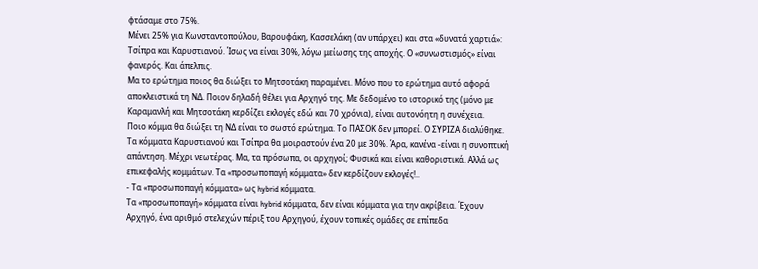φτάσαμε στο 75%.
Μένει 25% για Κωνσταντοπούλου, Βαρουφάκη, Κασσελάκη (αν υπάρχει) και στα «δυνατά χαρτιά»: Τσίπρα και Καρυστιανού. Ίσως να είναι 30%, λόγω μείωσης της αποχής. Ο «συνωστισμός» είναι φανερός. Και άπελπις.
Μα το ερώτημα ποιος θα διώξει το Μητσοτάκη παραμένει. Μόνο που το ερώτημα αυτό αφορά αποκλειστικά τη ΝΔ. Ποιον δηλαδή θέλει για Αρχηγό της. Με δεδομένο το ιστορικό της (μόνο με Καραμανλή και Μητσοτάκη κερδίζει εκλογές εδώ και 70 χρόνια), είναι αυτονόητη η συνέχεια.
Ποιο κόμμα θα διώξει τη ΝΔ είναι το σωστό ερώτημα. Το ΠΑΣΟΚ δεν μπορεί. Ο ΣΥΡΙΖΑ διαλύθηκε. Τα κόμματα Καρυστιανού και Τσίπρα θα μοιραστούν ένα 20 με 30%. Άρα, κανένα -είναι η συνοπτική απάντηση. Μέχρι νεωτέρας. Μα, τα πρόσωπα, οι αρχηγοί; Φυσικά και είναι καθοριστικά. Αλλά ως επικεφαλής κομμάτων. Τα «προσωποπαγή κόμματα» δεν κερδίζουν εκλογές!..
- Τα «προσωποπαγή κόμματα» ως hybrid κόμματα.
Τα «προσωποπαγή» κόμματα είναι hybrid κόμματα, δεν είναι κόμματα για την ακρίβεια. Έχουν Αρχηγό, ένα αριθμό στελεχών πέριξ του Αρχηγού, έχουν τοπικές ομάδες σε επίπεδα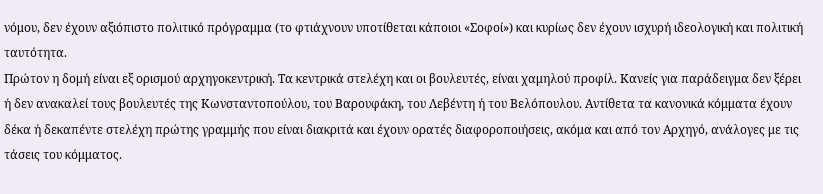νόμου, δεν έχουν αξιόπιστο πολιτικό πρόγραμμα (το φτιάχνουν υποτίθεται κάποιοι «Σοφοί») και κυρίως δεν έχουν ισχυρή ιδεολογική και πολιτική ταυτότητα.
Πρώτον η δομή είναι εξ ορισμού αρχηγοκεντρική. Τα κεντρικά στελέχη και οι βουλευτές, είναι χαμηλού προφίλ. Κανείς για παράδειγμα δεν ξέρει ή δεν ανακαλεί τους βουλευτές της Κωνσταντοπούλου, του Βαρουφάκη, του Λεβέντη ή του Βελόπουλου. Αντίθετα τα κανονικά κόμματα έχουν δέκα ή δεκαπέντε στελέχη πρώτης γραμμής που είναι διακριτά και έχουν ορατές διαφοροποιήσεις, ακόμα και από τον Αρχηγό, ανάλογες με τις τάσεις του κόμματος.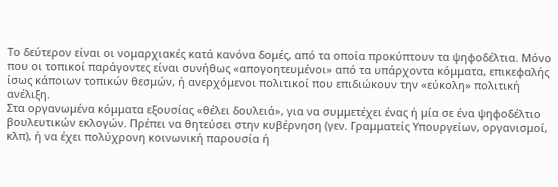Το δεύτερον είναι οι νομαρχιακές κατά κανόνα δομές, από τα οποία προκύπτουν τα ψηφοδέλτια. Μόνο που οι τοπικοί παράγοντες είναι συνήθως «απογοητευμένοι» από τα υπάρχοντα κόμματα, επικεφαλής ίσως κάποιων τοπικών θεσμών, ή ανερχόμενοι πολιτικοί που επιδιώκουν την «εύκολη» πολιτική ανέλιξη.
Στα οργανωμένα κόμματα εξουσίας «θέλει δουλειά», για να συμμετέχει ένας ή μία σε ένα ψηφοδέλτιο βουλευτικών εκλογών. Πρέπει να θητεύσει στην κυβέρνηση (γεν. Γραμματείς Υπουργείων, οργανισμοί, κλπ), ή να έχει πολύχρονη κοινωνική παρουσία ή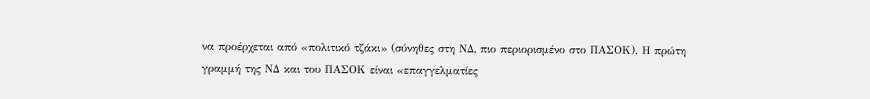να προέρχεται από «πολιτικό τζάκι» (σύνηθες στη ΝΔ, πιο περιορισμένο στο ΠΑΣΟΚ). Η πρώτη γραμμή της ΝΔ και του ΠΑΣΟΚ είναι «επαγγελματίες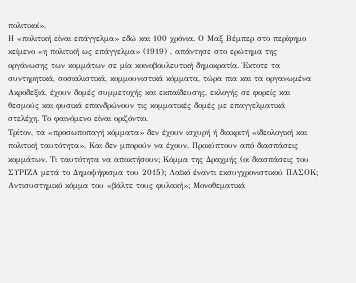πολιτικοί».
Η «πολιτική είναι επάγγελμα» εδώ και 100 χρόνια. Ο Μαξ Βέμπερ στο περίφημο κείμενο «η πολιτική ως επάγγελμα» (1919) , απάντησε στο ερώτημα της οργάνωσης των κομμάτων σε μία κοινοβουλευτική δημοκρατία. Έκτοτε τα συντηρητικά, σοσιαλιστικά, κομμουνιστικά κόμματα, τώρα πια και τα οργανωμένα Ακροδεξιά, έχουν δομές συμμετοχής και εκπαίδευσης, εκλογής σε φορείς και θεσμούς και φυσικά επανδρώνουν τις κομματικές δομές με επαγγελματικά στελέχη. Το φαινόμενο είναι οριζόντιο.
Τρίτον, τα «προσωποπαγή κόμματα» δεν έχουν ισχυρή ή διακριτή «ιδεολογική και πολιτική ταυτότητα». Και δεν μπορούν να έχουν. Προκύπτουν από διασπάσεις κομμάτων. Τι ταυτότητα να αποκτήσουν; Κόμμα της Δραχμής (οι διασπάσεις του ΣΥΡΙΖΑ μετά το Δημοψήφισμα του 2015); Λαϊκό έναντι εκσυγχρονιστικού ΠΑΣΟΚ; Αντισυστημικό κόμμα του «βάλτε τους φυλακή»; Μονοθεματικά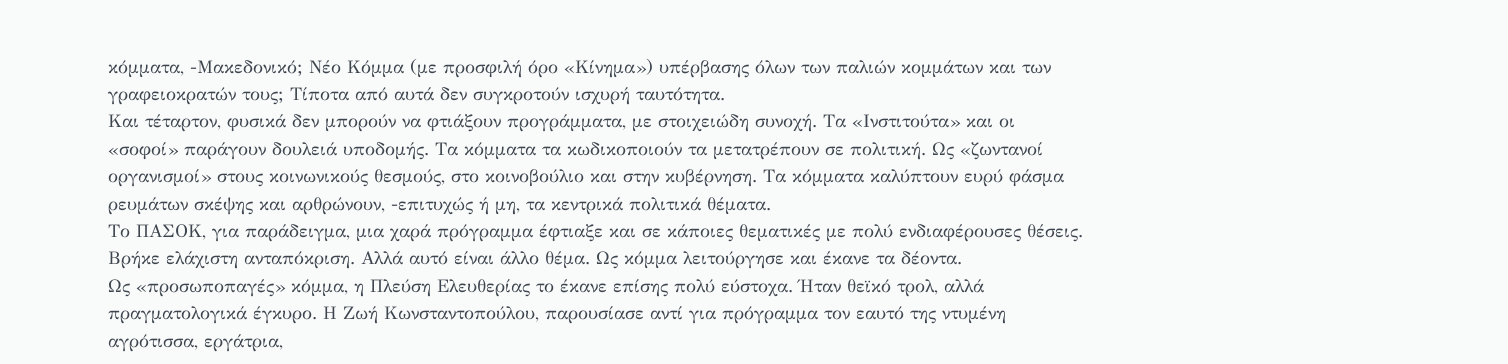κόμματα, -Μακεδονικό; Νέο Κόμμα (με προσφιλή όρο «Κίνημα») υπέρβασης όλων των παλιών κομμάτων και των γραφειοκρατών τους; Τίποτα από αυτά δεν συγκροτούν ισχυρή ταυτότητα.
Και τέταρτον, φυσικά δεν μπορούν να φτιάξουν προγράμματα, με στοιχειώδη συνοχή. Τα «Ινστιτούτα» και οι «σοφοί» παράγουν δουλειά υποδομής. Τα κόμματα τα κωδικοποιούν τα μετατρέπουν σε πολιτική. Ως «ζωντανοί οργανισμοί» στους κοινωνικούς θεσμούς, στο κοινοβούλιο και στην κυβέρνηση. Τα κόμματα καλύπτουν ευρύ φάσμα ρευμάτων σκέψης και αρθρώνουν, -επιτυχώς ή μη, τα κεντρικά πολιτικά θέματα.
Το ΠΑΣΟΚ, για παράδειγμα, μια χαρά πρόγραμμα έφτιαξε και σε κάποιες θεματικές με πολύ ενδιαφέρουσες θέσεις. Βρήκε ελάχιστη ανταπόκριση. Αλλά αυτό είναι άλλο θέμα. Ως κόμμα λειτούργησε και έκανε τα δέοντα.
Ως «προσωποπαγές» κόμμα, η Πλεύση Ελευθερίας το έκανε επίσης πολύ εύστοχα. Ήταν θεϊκό τρολ, αλλά πραγματολογικά έγκυρο. Η Ζωή Κωνσταντοπούλου, παρουσίασε αντί για πρόγραμμα τον εαυτό της ντυμένη αγρότισσα, εργάτρια,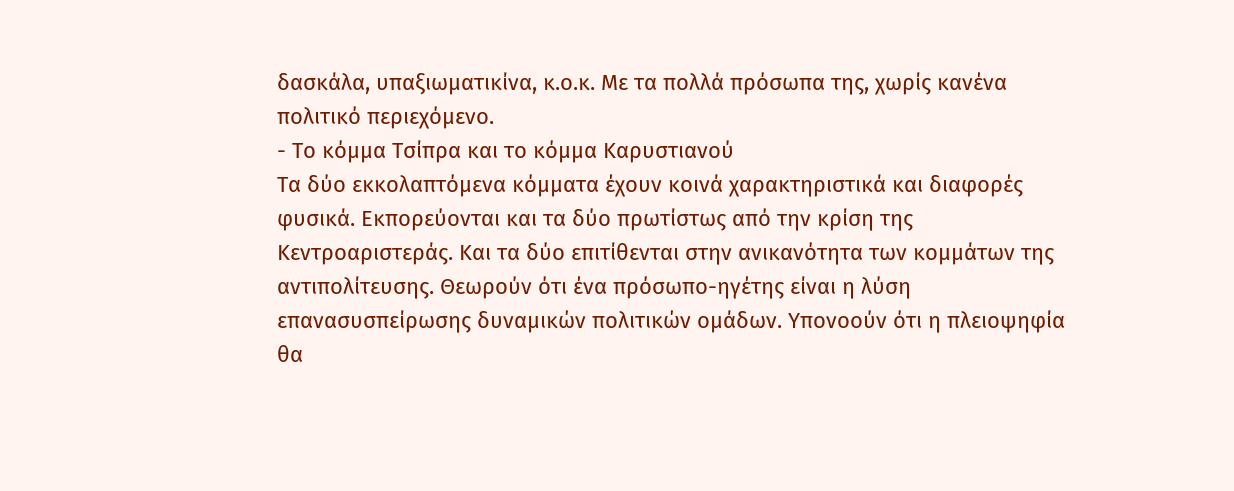δασκάλα, υπαξιωματικίνα, κ.ο.κ. Με τα πολλά πρόσωπα της, χωρίς κανένα πολιτικό περιεχόμενο.
- Το κόμμα Τσίπρα και το κόμμα Καρυστιανού
Τα δύο εκκολαπτόμενα κόμματα έχουν κοινά χαρακτηριστικά και διαφορές φυσικά. Εκπορεύονται και τα δύο πρωτίστως από την κρίση της Κεντροαριστεράς. Και τα δύο επιτίθενται στην ανικανότητα των κομμάτων της αντιπολίτευσης. Θεωρούν ότι ένα πρόσωπο-ηγέτης είναι η λύση επανασυσπείρωσης δυναμικών πολιτικών ομάδων. Υπονοούν ότι η πλειοψηφία θα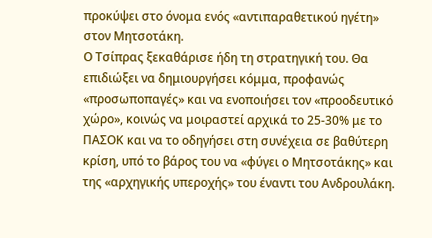προκύψει στο όνομα ενός «αντιπαραθετικού ηγέτη» στον Μητσοτάκη.
Ο Τσίπρας ξεκαθάρισε ήδη τη στρατηγική του. Θα επιδιώξει να δημιουργήσει κόμμα, προφανώς «προσωποπαγές» και να ενοποιήσει τον «προοδευτικό χώρο», κοινώς να μοιραστεί αρχικά το 25-30% με το ΠΑΣΟΚ και να το οδηγήσει στη συνέχεια σε βαθύτερη κρίση, υπό το βάρος του να «φύγει ο Μητσοτάκης» και της «αρχηγικής υπεροχής» του έναντι του Ανδρουλάκη.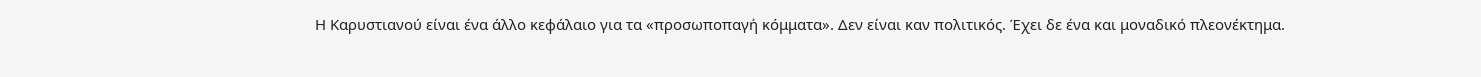Η Καρυστιανού είναι ένα άλλο κεφάλαιο για τα «προσωποπαγή κόμματα». Δεν είναι καν πολιτικός. Έχει δε ένα και μοναδικό πλεονέκτημα.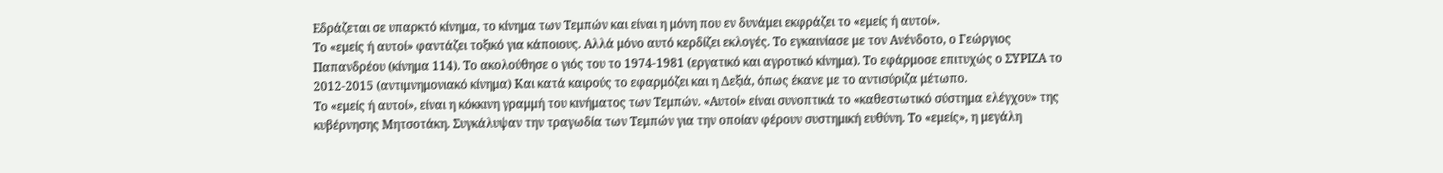Εδράζεται σε υπαρκτό κίνημα, το κίνημα των Τεμπών και είναι η μόνη που εν δυνάμει εκφράζει το «εμείς ή αυτοί».
Το «εμείς ή αυτοί» φαντάζει τοξικό για κάποιους. Αλλά μόνο αυτό κερδίζει εκλογές. Το εγκαινίασε με τον Ανένδοτο, ο Γεώργιος Παπανδρέου (κίνημα 114). Το ακολούθησε ο γιός του το 1974-1981 (εργατικό και αγροτικό κίνημα). Το εφάρμοσε επιτυχώς ο ΣΥΡΙΖΑ το 2012-2015 (αντιμνημονιακό κίνημα) Και κατά καιρούς το εφαρμόζει και η Δεξιά, όπως έκανε με το αντισύριζα μέτωπο.
Το «εμείς ή αυτοί», είναι η κόκκινη γραμμή του κινήματος των Τεμπών. «Αυτοί» είναι συνοπτικά το «καθεστωτικό σύστημα ελέγχου» της κυβέρνησης Μητσοτάκη. Συγκάλυψαν την τραγωδία των Τεμπών για την οποίαν φέρουν συστημική ευθύνη. Το «εμείς», η μεγάλη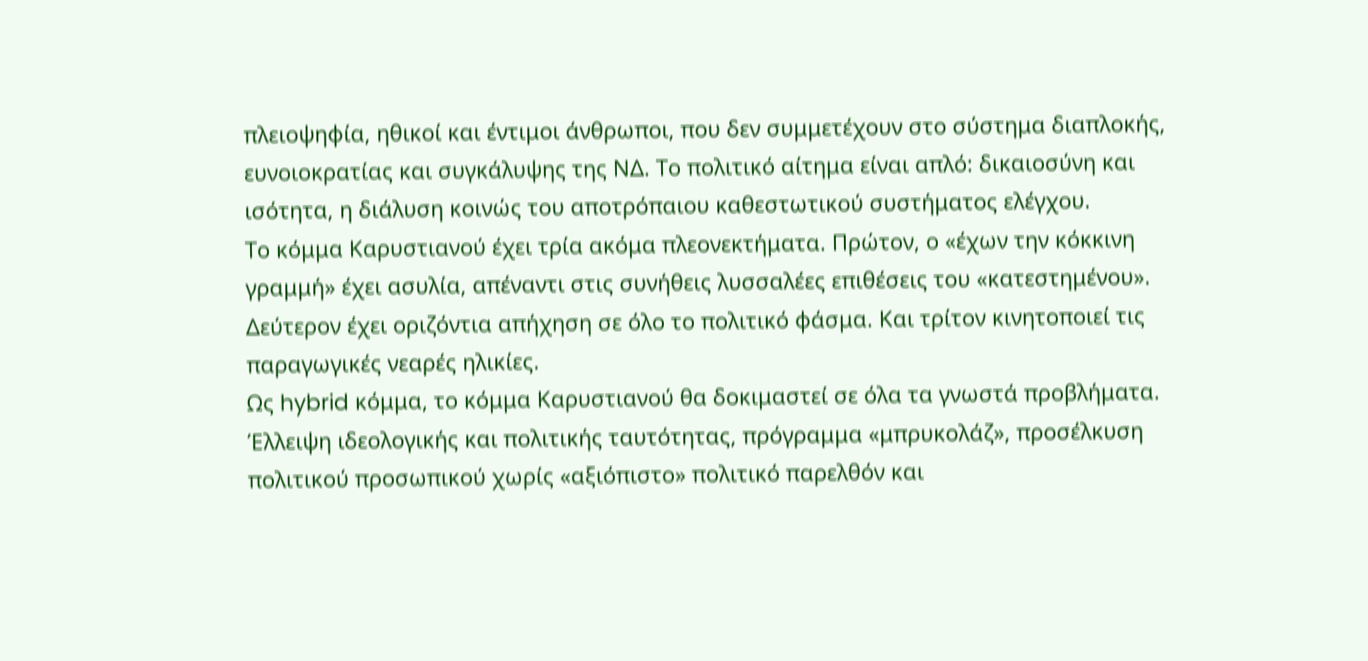πλειοψηφία, ηθικοί και έντιμοι άνθρωποι, που δεν συμμετέχουν στο σύστημα διαπλοκής, ευνοιοκρατίας και συγκάλυψης της ΝΔ. Το πολιτικό αίτημα είναι απλό: δικαιοσύνη και ισότητα, η διάλυση κοινώς του αποτρόπαιου καθεστωτικού συστήματος ελέγχου.
Το κόμμα Καρυστιανού έχει τρία ακόμα πλεονεκτήματα. Πρώτον, ο «έχων την κόκκινη γραμμή» έχει ασυλία, απέναντι στις συνήθεις λυσσαλέες επιθέσεις του «κατεστημένου». Δεύτερον έχει οριζόντια απήχηση σε όλο το πολιτικό φάσμα. Και τρίτον κινητοποιεί τις παραγωγικές νεαρές ηλικίες.
Ως hybrid κόμμα, το κόμμα Καρυστιανού θα δοκιμαστεί σε όλα τα γνωστά προβλήματα. Έλλειψη ιδεολογικής και πολιτικής ταυτότητας, πρόγραμμα «μπρυκολάζ», προσέλκυση πολιτικού προσωπικού χωρίς «αξιόπιστο» πολιτικό παρελθόν και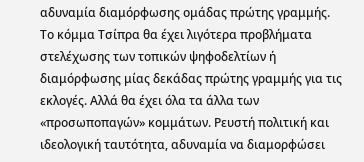αδυναμία διαμόρφωσης ομάδας πρώτης γραμμής.
Το κόμμα Τσίπρα θα έχει λιγότερα προβλήματα στελέχωσης των τοπικών ψηφοδελτίων ή διαμόρφωσης μίας δεκάδας πρώτης γραμμής για τις εκλογές. Αλλά θα έχει όλα τα άλλα των «προσωποπαγών» κομμάτων. Ρευστή πολιτική και ιδεολογική ταυτότητα, αδυναμία να διαμορφώσει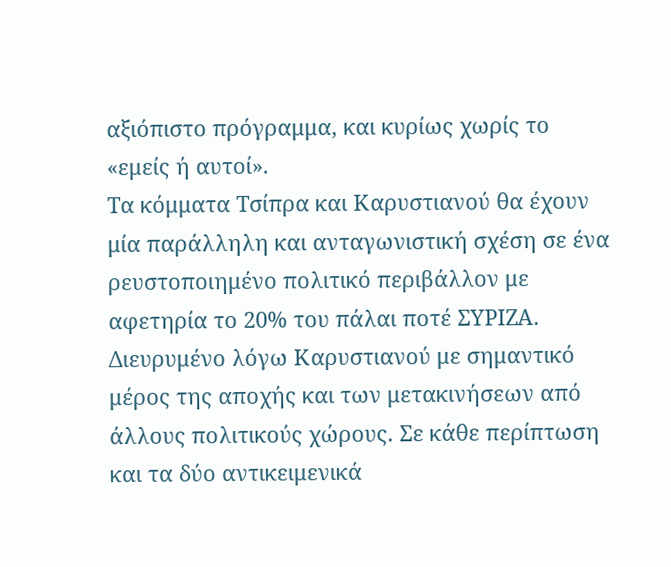αξιόπιστο πρόγραμμα, και κυρίως χωρίς το «εμείς ή αυτοί».
Τα κόμματα Τσίπρα και Καρυστιανού θα έχουν μία παράλληλη και ανταγωνιστική σχέση σε ένα ρευστοποιημένο πολιτικό περιβάλλον με αφετηρία το 20% του πάλαι ποτέ ΣΥΡΙΖΑ. Διευρυμένο λόγω Καρυστιανού με σημαντικό μέρος της αποχής και των μετακινήσεων από άλλους πολιτικούς χώρους. Σε κάθε περίπτωση και τα δύο αντικειμενικά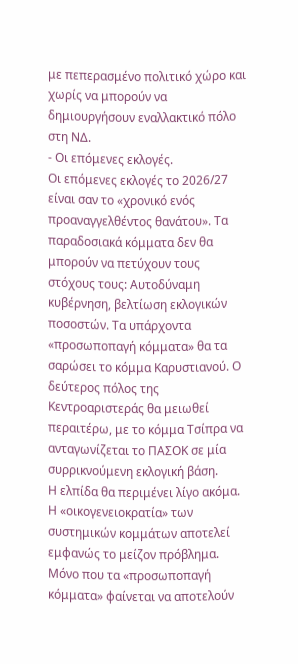με πεπερασμένο πολιτικό χώρο και χωρίς να μπορούν να δημιουργήσουν εναλλακτικό πόλο στη ΝΔ.
- Οι επόμενες εκλογές.
Οι επόμενες εκλογές το 2026/27 είναι σαν το «χρονικό ενός προαναγγελθέντος θανάτου». Τα παραδοσιακά κόμματα δεν θα μπορούν να πετύχουν τους στόχους τους: Αυτοδύναμη κυβέρνηση, βελτίωση εκλογικών ποσοστών. Τα υπάρχοντα «προσωποπαγή κόμματα» θα τα σαρώσει το κόμμα Καρυστιανού. Ο δεύτερος πόλος της Κεντροαριστεράς θα μειωθεί περαιτέρω, με το κόμμα Τσίπρα να ανταγωνίζεται το ΠΑΣΟΚ σε μία συρρικνούμενη εκλογική βάση.
Η ελπίδα θα περιμένει λίγο ακόμα. Η «οικογενειοκρατία» των συστημικών κομμάτων αποτελεί εμφανώς το μείζον πρόβλημα. Μόνο που τα «προσωποπαγή κόμματα» φαίνεται να αποτελούν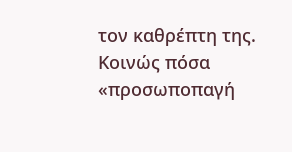τον καθρέπτη της. Κοινώς πόσα «προσωποπαγή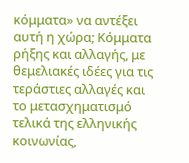κόμματα» να αντέξει αυτή η χώρα; Κόμματα ρήξης και αλλαγής, με θεμελιακές ιδέες για τις τεράστιες αλλαγές και το μετασχηματισμό τελικά της ελληνικής κοινωνίας,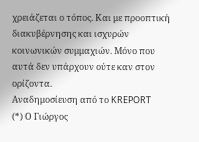χρειάζεται ο τόπος. Και με προοπτική διακυβέρνησης και ισχυρών κοινωνικών συμμαχιών. Μόνο που αυτά δεν υπάρχουν ούτε καν στον ορίζοντα.
Αναδημοσίευση από το KREPORT
(*) Ο Γιώργος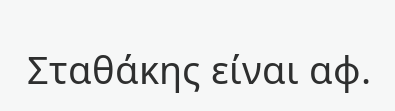Σταθάκης είναι αφ.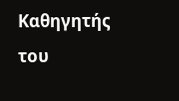Καθηγητής του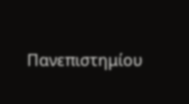Πανεπιστημίου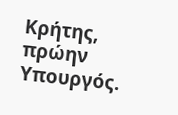Κρήτης, πρώην Υπουργός.